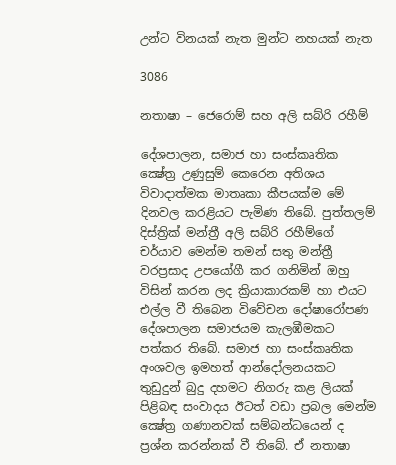උන්ට විනයක් නැත මුන්ට නහයක් නැත

3086

නතාෂා – ජෙරොම් සහ අලි සබ්රි රහීම්

දේශපාලන, සමාජ හා සංස්කෘතික ක්‍ෂේත්‍ර උණුසුම් කෙරෙන අතිශය විවාදාත්මක මාතෘකා කීපයක්ම මේ දිනවල කරළියට පැමිණ තිබේ. පුත්තලම් දිස්ත්‍රික් මන්ත්‍රී අලි සබ්රි රහීම්ගේ චර්යාව මෙන්ම තමන් සතු මන්ත්‍රී වරප්‍රසාද උපයෝගී කර ගනිමින් ඔහු විසින් කරන ලද ක්‍රියාකාරකම් හා එයට එල්ල වී තිබෙන විවේචන දෝෂාරෝපණ දේශපාලන සමාජයම කැලඹීමකට පත්කර තිබේ. සමාජ හා සංස්කෘතික අංශවල ඉමහත් ආන්දෝලනයකට තුඩුදුන් බුදු දහමට නිගරු කළ ලියක් පිළිබඳ සංවාදය ඊටත් වඩා ප්‍රබල මෙන්ම ක්‍ෂේත්‍ර ගණානවක් සම්බන්ධයෙන් ද ප්‍රශ්න කරන්නක් වී තිබේ. ඒ නතාෂා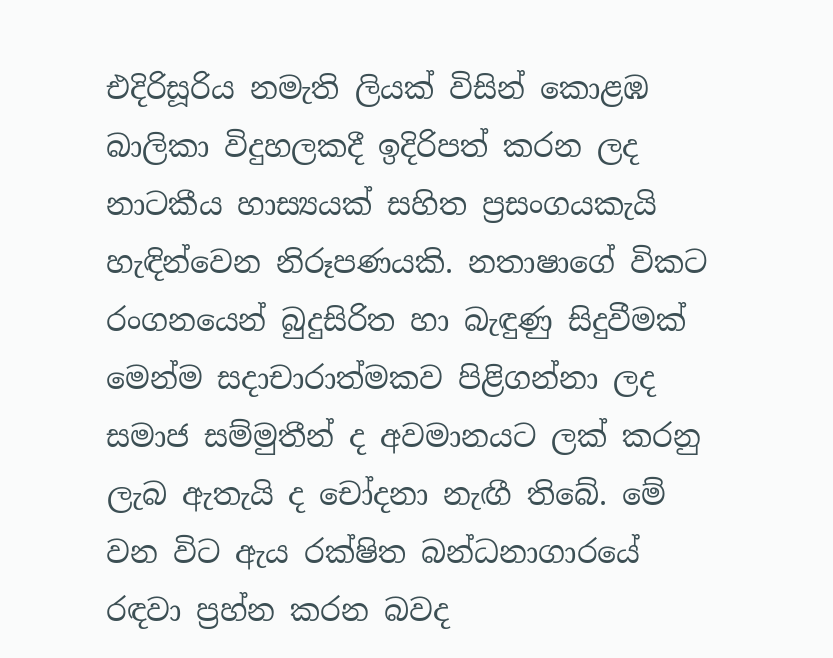එදිරිසූරිය නමැති ලියක් විසින් කොළඹ බාලිකා විදුහලකදී ඉදිරිපත් කරන ලද නාටකීය හාස්‍යයක් සහිත ප්‍රසංගයකැයි හැඳින්වෙන නිරූපණයකි. නතාෂාගේ විකට රංගනයෙන් බුදුසිරිත හා බැඳුණු සිදුවීමක් මෙන්ම සදාචාරාත්මකව පිළිගන්නා ලද සමාජ සම්මුතීන් ද අවමානයට ලක් කරනු ලැබ ඇතැයි ද චෝදනා නැඟී තිබේ. මේ වන විට ඇය රක්ෂිත බන්ධනාගාරයේ රඳවා ප්‍රහ්න කරන බවද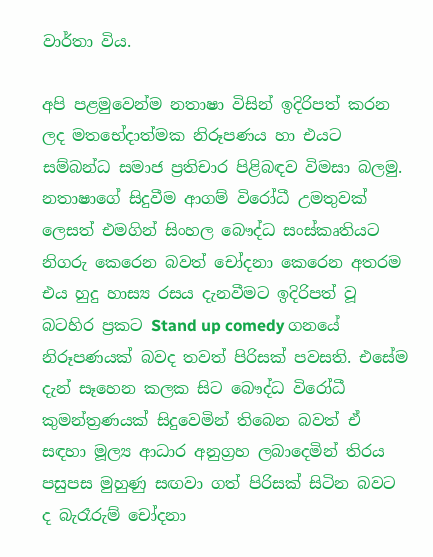වාර්තා විය.

අපි පළමුවෙන්ම නතාෂා විසින් ඉදිරිපත් කරන ලද මතභේදාත්මක නිරූපණය හා එයට සම්බන්ධ සමාජ ප්‍රතිචාර පිළිබඳව විමසා බලමු. නතාෂාගේ සිදුවීම ආගම් විරෝධී උමතුවක් ලෙසත් එමගින් සිංහල බෞද්ධ සංස්කෘතියට නිගරු කෙරෙන බවත් චෝදනා කෙරෙන අතරම එය හුදු හාස්‍ය රසය දැනවීමට ඉදිරිපත් වූ බටහිර ප්‍රකට Stand up comedy ගනයේ නිරූපණයක් බවද තවත් පිරිසක් පවසති. එසේම දැන් සෑහෙන කලක සිට බෞද්ධ විරෝධී කුමන්ත්‍රණයක් සිදුවෙමින් තිබෙන බවත් ඒ සඳහා මූල්‍ය ආධාර අනුග්‍රහ ලබාදෙමින් තිරය පසුපස මුහුණු සඟවා ගත් පිරිසක් සිටින බවට ද බැරෑරුම් චෝදනා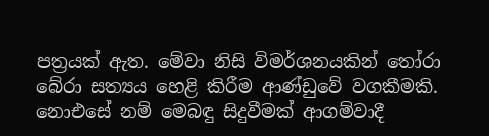පත්‍රයක් ඇත. මේවා නිසි විමර්ශනයකින් තෝරා බේරා සත්‍යය හෙළි කිරීම ආණ්ඩුවේ වගකීමකි. නොඑසේ නම් මෙබඳු සිදුවීමක් ආගම්වාදී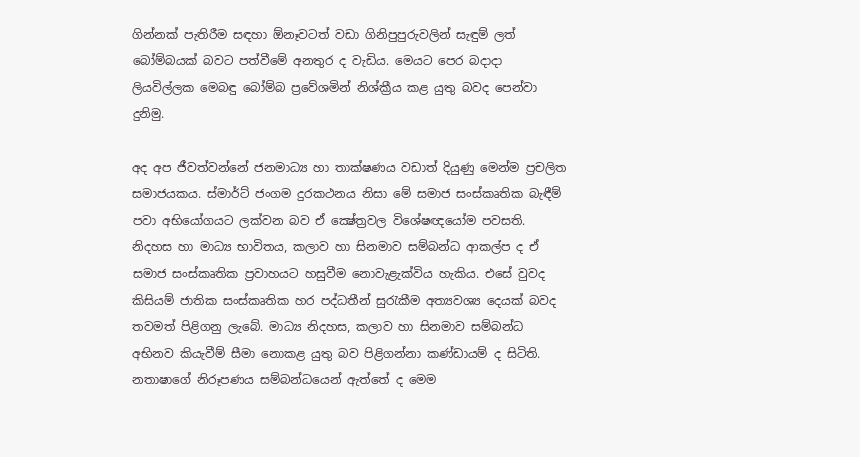ගින්නක් පැතිරීම සඳහා ඕනෑවටත් වඩා ගිනිපුපුරුවලින් සැඳුම් ලත් බෝම්බයක් බවට පත්වීමේ අනතුර ද වැඩිය. මෙයට පෙර බදාදා ලියවිල්ලක මෙබඳු බෝම්බ ප්‍රවේශමින් නිශ්ක්‍රීය කළ යුතු බවද පෙන්වා දුනිමු.

අද අප ජීවත්වන්නේ ජනමාධ්‍ය හා තාක්ෂණය වඩාත් දියුණු මෙන්ම ප්‍රචලිත සමාජයකය. ස්මාර්ට් ජංගම දුරකථනය නිසා මේ සමාජ සංස්කෘතික බැඳීම් පවා අභියෝගයට ලක්වන බව ඒ ක්‍ෂේත්‍රවල විශේෂඥයෝම පවසති. නිදහස හා මාධ්‍ය භාවිතය, කලාව හා සිනමාව සම්බන්ධ ආකල්ප ද ඒ සමාජ සංස්කෘතික ප්‍රවාහයට හසුවීම නොවැළැක්විය හැකිය. එසේ වුවද කිසියම් ජාතික සංස්කෘතික හර පද්ධතීන් සුරැකීම අත්‍යවශ්‍ය දෙයක් බවද තවමත් පිළිගනු ලැබේ. මාධ්‍ය නිදහස, කලාව හා සිනමාව සම්බන්ධ අභිනව කියැවීම් සීමා නොකළ යුතු බව පිළිගන්නා කණ්ඩායම් ද සිටිති. නතාෂාගේ නිරූපණය සම්බන්ධයෙන් ඇත්තේ ද මෙම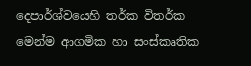දෙපාර්ශ්වයෙහි තර්ක විතර්ක මෙන්ම ආගමික හා සංස්කෘතික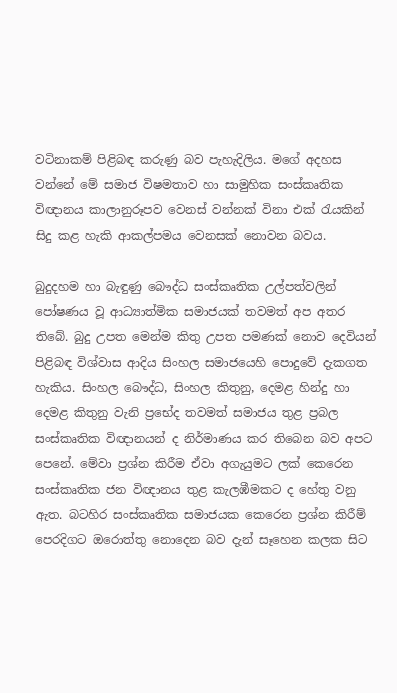වටිනාකම් පිළිබඳ කරුණු බව පැහැදිලිය. මගේ අදහස වන්නේ මේ සමාජ විෂමතාව හා සාමුහික සංස්කෘතික විඥානය කාලානුරූපව වෙනස් වන්නක් විනා එක් රැයකින් සිදු කළ හැකි ආකල්පමය වෙනසක් නොවන බවය.

බුදුදහම හා බැඳුණු බෞද්ධ සංස්කෘතික උල්පත්වලින් පෝෂණය වූ ආධ්‍යාත්මික සමාජයක් තවමත් අප අතර තිබේ. බුදු උපත මෙන්ම කිතු උපත පමණක් නොව දෙවියන් පිළිබඳ විශ්වාස ආදිය සිංහල සමාජයෙහි පොදුවේ දැකගත හැකිය. සිංහල බෞද්ධ, සිංහල කිතුනු, දෙමළ හින්දු හා දෙමළ කිතුනු වැනි ප්‍රභේද තවමත් සමාජය තුළ ප්‍රබල සංස්කෘතික විඥානයන් ද නිර්මාණය කර තිබෙන බව අපට පෙනේ. මේවා ප්‍රශ්න කිරීම ඒවා අගැයුමට ලක් කෙරෙන සංස්කෘතික ජන විඥානය තුළ කැලඹීමකට ද හේතු වනු ඇත. බටහිර සංස්කෘතික සමාජයක කෙරෙන ප්‍රශ්න කිරීම් පෙරදිගට ඔරොත්තු නොදෙන බව දැන් සෑහෙන කලක සිට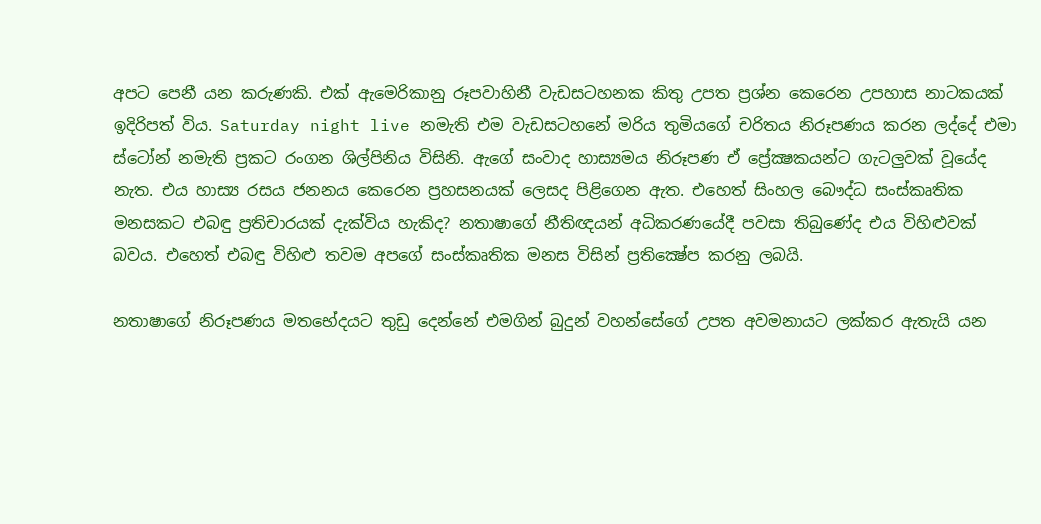අපට පෙනී යන කරුණකි. එක් ඇමෙරිකානු රූපවාහිනී වැඩසටහනක කිතු උපත ප්‍රශ්න කෙරෙන උපහාස නාටකයක් ඉදිරිපත් විය. Saturday night live නමැති එම වැඩසටහනේ මරිය තුමියගේ චරිතය නිරූපණය කරන ලද්දේ එමා ස්ටෝන් නමැති ප්‍රකට රංගන ශිල්පිනිය විසිනි. ඇගේ සංවාද හාස්‍යමය නිරූපණ ඒ ප්‍රේක්‍ෂකයන්ට ගැටලුවක් වූයේද නැත. එය හාස්‍ය රසය ජනනය කෙරෙන ප්‍රහසනයක් ලෙසද පිළිගෙන ඇත. එහෙත් සිංහල බෞද්ධ සංස්කෘතික මනසකට එබඳු ප්‍රතිචාරයක් දැක්විය හැකිද? නතාෂාගේ නීතිඥයන් අධිකරණයේදී පවසා තිබුණේද එය විහිළුවක් බවය. එහෙත් එබඳු විහිළු තවම අපගේ සංස්කෘතික මනස විසින් ප්‍රතික්‍ෂේප කරනු ලබයි.

නතාෂාගේ නිරූපණය මතභේදයට තුඩු දෙන්නේ එමගින් බුදුන් වහන්සේගේ උපත අවමනායට ලක්කර ඇතැයි යන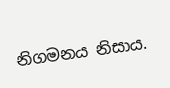නිගමනය නිසාය.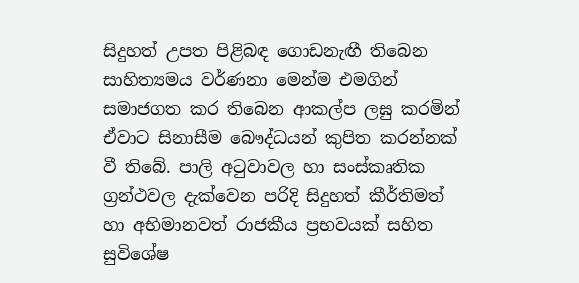සිදුහත් උපත පිළිබඳ ගොඩනැඟී තිබෙන සාහිත්‍යමය වර්ණනා මෙන්ම එමගින් සමාජගත කර තිබෙන ආකල්ප ලඝු කරමින් ඒවාට සිනාසීම බෞද්ධයන් කුපිත කරන්නක් වී තිබේ. පාලි අටුවාවල හා සංස්කෘතික ග්‍රන්ථවල දැක්වෙන පරිදි සිදුහත් කීර්තිමත් හා අභිමානවත් රාජකීය ප්‍රභවයක් සහිත සුවිශේෂ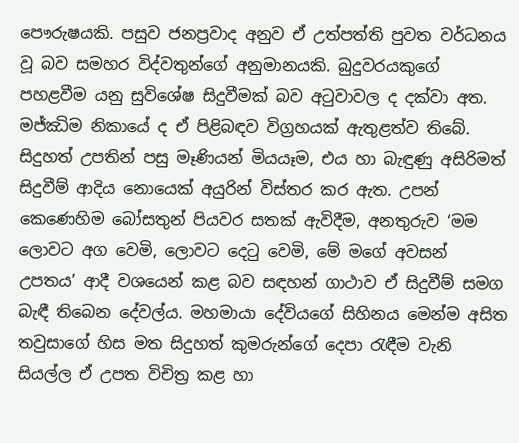පෞරුෂයකි. පසුව ජනප්‍රවාද අනුව ඒ උත්පත්ති පුවත වර්ධනය වූ බව සමහර විද්වතුන්ගේ අනුමානයකි. බුදුවරයකුගේ පහළවීම යනු සුවිශේෂ සිදුවීමක් බව අටුවාවල ද දක්වා අත. මජ්ඣිම නිකායේ ද ඒ පිළිබඳව විග්‍රහයක් ඇතුළත්ව තිබේ. සිදුහත් උපතින් පසු මෑණියන් මියයෑම, එය හා බැඳුණු අසිරිමත් සිදුවීම් ආදිය නොයෙක් අයුරින් විස්තර කර ඇත. උපන් කෙණෙහිම බෝසතුන් පියවර සතක් ඇවිදීම, අනතුරුව ‘මම ලොවට අග වෙමි, ලොවට දෙටු වෙමි, මේ මගේ අවසන් උපතය’ ආදී වශයෙන් කළ බව සඳහන් ගාථාව ඒ සිදුවීම් සමග බැඳී තිබෙන දේවල්ය. මහමායා දේවියගේ සිහිනය මෙන්ම අසිත තවුසාගේ හිස මත සිදුහත් කුමරුන්ගේ දෙපා රැඳීම වැනි සියල්ල ඒ උපත විචිත්‍ර කළ හා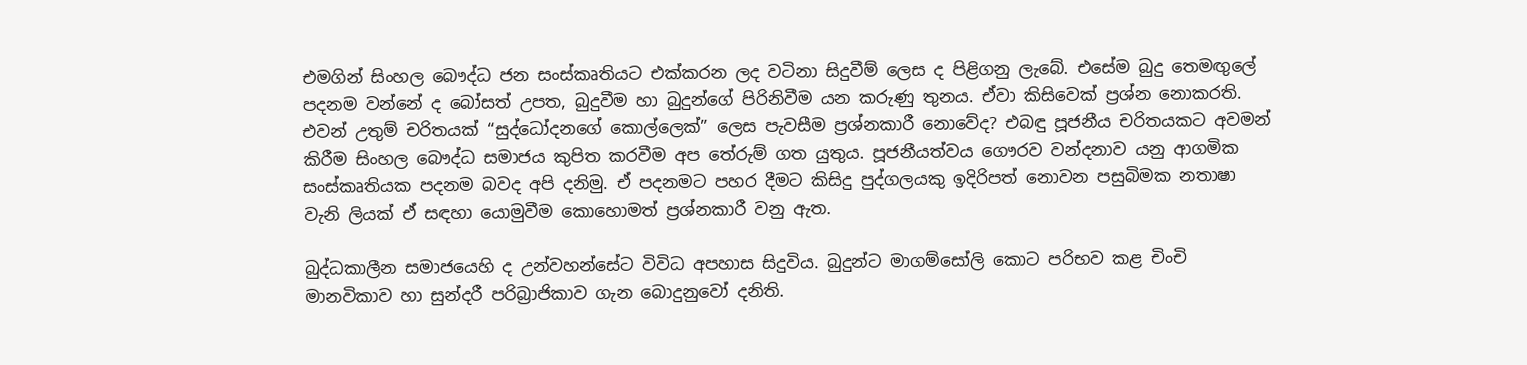එමගින් සිංහල බෞද්ධ ජන සංස්කෘතියට එක්කරන ලද වටිනා සිදුවීම් ලෙස ද පිළිගනු ලැබේ. එසේම බුදු තෙමඟුලේ පදනම වන්නේ ද බෝසත් උපත, බුදුවීම හා බුදුන්ගේ පිරිනිවීම යන කරුණු තුනය. ඒවා කිසිවෙක් ප්‍රශ්න නොකරති. එවන් උතුම් චරිතයක් “සුද්ධෝදනගේ කොල්ලෙක්” ලෙස පැවසීම ප්‍රශ්නකාරී නොවේද? එබඳු පූජනීය චරිතයකට අවමන් කිරීම සිංහල බෞද්ධ සමාජය කුපිත කරවීම අප තේරුම් ගත යුතුය. පූජනීයත්වය ගෞරව වන්දනාව යනු ආගමික සංස්කෘතියක පදනම බවද අපි දනිමු. ඒ පදනමට පහර දීමට කිසිදු පුද්ගලයකු ඉදිරිපත් නොවන පසුබිමක නතාෂා වැනි ලියක් ඒ සඳහා යොමුවීම කොහොමත් ප්‍රශ්නකාරී වනු ඇත.

බුද්ධකාලීන සමාජයෙහි ද උන්වහන්සේට විවිධ අපහාස සිදුවිය. බුදුන්ට මාගම්සෝලි කොට පරිභව කළ චිංචි මානවිකාව හා සුන්දරී පරිබ්‍රාජිකාව ගැන බොදුනුවෝ දනිති.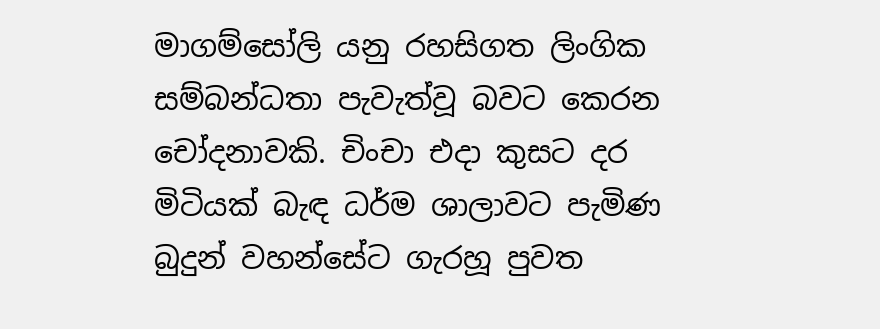මාගම්සෝලි යනු රහසිගත ලිංගික සම්බන්ධතා පැවැත්වූ බවට කෙරන චෝදනාවකි. චිංචා එදා කුසට දර මිටියක් බැඳ ධර්ම ශාලාවට පැමිණ බුදුන් වහන්සේට ගැරහූ පුවත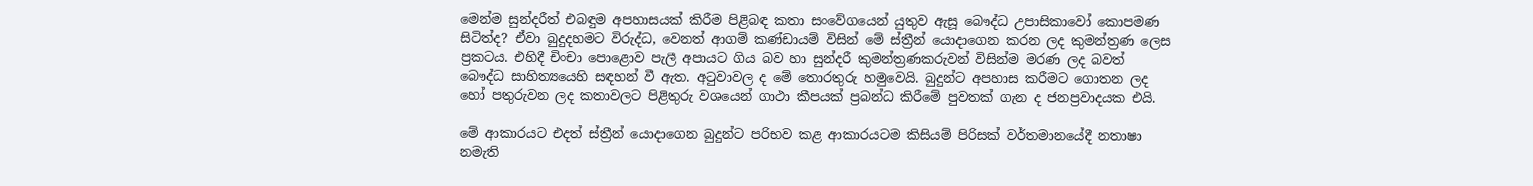මෙන්ම සුන්දරීත් එබඳුම අපහාසයක් කිරීම පිළිබඳ කතා සංවේගයෙන් යුතුව ඇසූ බෞද්ධ උපාසිකාවෝ කොපමණ සිටිත්ද? ඒවා බුදුදහමට විරුද්ධ, වෙනත් ආගම් කණ්ඩායම් විසින් මේ ස්ත්‍රීන් යොදාගෙන කරන ලද කුමන්ත්‍රණ ලෙස ප්‍රකටය. එහිදී චිංචා පොළොව පැලී අපායට ගිය බව හා සුන්දරී කුමන්ත්‍රණකරුවන් විසින්ම මරණ ලද බවත් බෞද්ධ සාහිත්‍යයෙහි සඳහන් වී ඇත. අටුවාවල ද මේ තොරතුරු හමුවෙයි. බුදුන්ට අපහාස කරීමට ගොතන ලද හෝ පතුරුවන ලද කතාවලට පිළිතුරු වශයෙන් ගාථා කීපයක් ප්‍රබන්ධ කිරීමේ පුවතක් ගැන ද ජනප්‍රවාදයක එයි.

මේ ආකාරයට එදත් ස්ත්‍රීන් යොදාගෙන බුදුන්ට පරිභව කළ ආකාරයටම කිසියම් පිරිසක් වර්තමානයේදී නතාෂා නමැති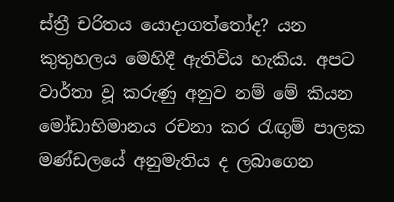ස්ත්‍රී චරිතය යොදාගත්තෝද? යන කුතුහලය මෙහිදී ඇතිවිය හැකිය. අපට වාර්තා වූ කරුණු අනුව නම් මේ කියන මෝඩාභිමානය රචනා කර රැඟුම් පාලක මණ්ඩලයේ අනුමැතිය ද ලබාගෙන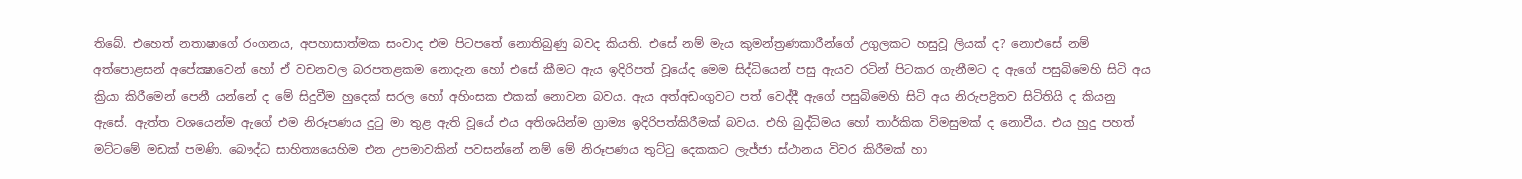තිබේ. එහෙත් නතාෂාගේ රංගනය, අපහාසාත්මක සංවාද එම පිටපතේ නොතිබුණු බවද කියති. එසේ නම් මැය කුමන්ත්‍රණකාරීන්ගේ උගුලකට හසුවූ ලියක් ද? නොඑසේ නම් අත්පොළසන් අපේක්‍ෂාවෙන් හෝ ඒ වචනවල බරපතළකම නොදැන හෝ එසේ කීමට ඇය ඉදිරිපත් වූයේද මෙම සිද්ධියෙන් පසු ඇයව රටින් පිටකර ගැනීමට ද ඇගේ පසුබිමෙහි සිටි අය ක්‍රියා කිරීමෙන් පෙනී යන්නේ ද මේ සිදුවීම හුදෙක් සරල හෝ අහිංසක එකක් නොවන බවය. ඇය අත්අඩංගුවට පත් වෙද්දී ඇගේ පසුබිමෙහි සිටි අය නිරුපද්‍රිතව සිටිතියි ද කියනු ඇසේ. ඇත්ත වශයෙන්ම ඇගේ එම නිරූපණය දුටු මා තුළ ඇති වූයේ එය අතිශයින්ම ග්‍රාම්‍ය ඉදිරිපත්කිරීමක් බවය. එහි බුද්ධිමය හෝ තාර්කික විමසුමක් ද නොවීය. එය හුදු පහත් මට්ටමේ මඩක් පමණි. බෞද්ධ සාහිත්‍යයෙහිම එන උපමාවකින් පවසන්නේ නම් මේ නිරූපණය තුට්ටු දෙකකට ලැජ්ජා ස්ථානය විවර කිරීමක් හා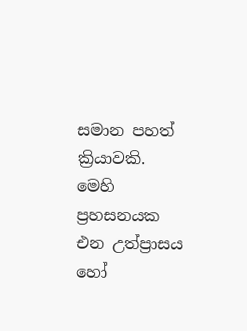සමාන පහත් ක්‍රියාවකි. මෙහි ප්‍රහසනයක එන උත්ප්‍රාසය හෝ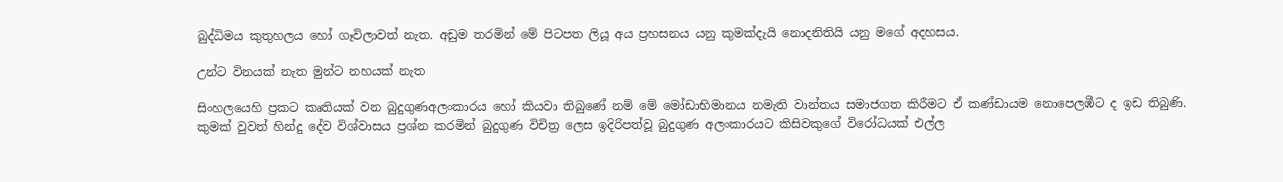බුද්ධිමය කුතුහලය හෝ ගෑවිලාවත් නැත. අඩුම තරමින් මේ පිටපත ලියූ අය ප්‍රහසනය යනු කුමක්දැයි නොදනිතියි යනු මගේ අදහසය.

උන්ට විනයක් නැත මුන්ට නහයක් නැත

සිංහලයෙහි ප්‍රකට කෘතියක් වන බුදුගුණඅලංකාරය හෝ කියවා තිබුණේ නම් මේ මෝඩාභිමානය නමැති වාන්තය සමාජගත කිරීමට ඒ කණ්ඩායම නොපෙලඹීට ද ඉඩ තිබුණි. කුමක් වුවත් හින්දු දේව විශ්වාසය ප්‍රශ්න කරමින් බුදුගුණ විචිත්‍ර ලෙස ඉදිරිපත්වූ බුදුගුණ අලංකාරයට කිසිවකුගේ විරෝධයක් එල්ල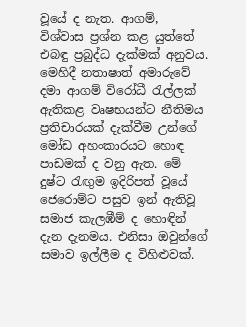වූයේ ද නැත. ආගම්, විශ්වාස ප්‍රශ්න කළ යුත්තේ එබඳු ප්‍රබුද්ධ දැක්මක් අනුවය. මෙහිදී නතාෂාත් අමාරුවේ දමා ආගම් විරෝධී රැල්ලක් ඇතිකළ වෘෂභයන්ට නීතිමය ප්‍රතිචාරයක් දැක්වීම උන්ගේ මෝඩ අහංකාරයට හොඳ පාඩමක් ද වනු ඇත. මේ දුෂ්ට රැඟුම ඉදිරිපත් වූයේ ජෙරොම්ට පසුව ඉන් ඇතිවූ සමාජ කැලඹීම් ද හොඳින් දැන දැනමය. එනිසා ඔවුන්ගේ සමාව ඉල්ලීම ද විහිළුවක්.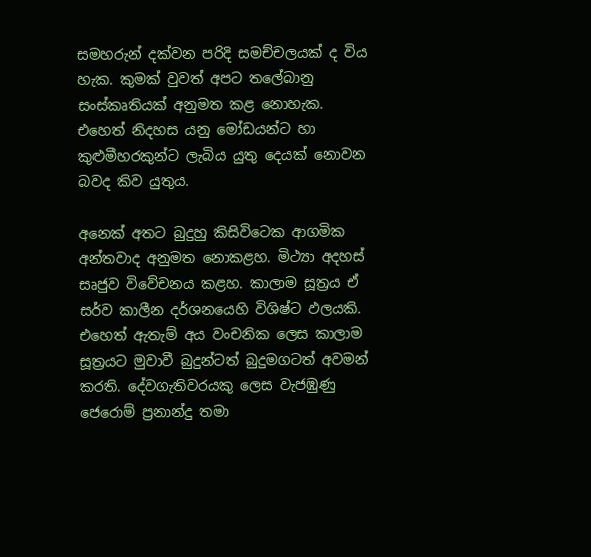සමහරුන් දක්වන පරිදි සමච්චලයක් ද විය හැක. කුමක් වුවත් අපට තලේබානු සංස්කෘතියක් අනුමත කළ නොහැක. එහෙත් නිදහස යනු මෝඩයන්ට හා කුළුමීහරකුන්ට ලැබිය යුතු දෙයක් නොවන බවද කිව යුතුය.

අනෙක් අතට බුදුහු කිසිවිටෙක ආගමික අන්තවාද අනුමත නොකළහ. මිථ්‍යා අදහස් සෘජුව විවේචනය කළහ. කාලාම සූත්‍රය ඒ සර්ව කාලීන දර්ශනයෙහි විශිෂ්ට ඵලයකි. එහෙත් ඇතැම් අය වංචනික ලෙස කාලාම සූත්‍රයට මුවාවී බුදුන්ටත් බුදුමගටත් අවමන් කරති. දේවගැතිවරයකු ලෙස වැජඹුණු ජෙරොම් ප්‍රනාන්දු තමා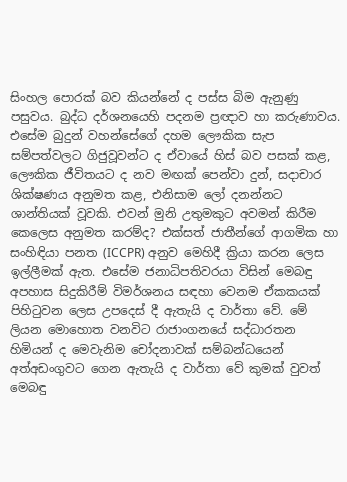සිංහල පොරක් බව කියන්නේ ද පස්ස බිම ඇනුණු පසුවය. බුද්ධ දර්ශනයෙහි පදනම ප්‍රඥාව හා කරුණාවය. එසේම බුදුන් වහන්සේගේ දහම ලෞකික සැප සම්පත්වලට ගිජුවූවන්ට ද ඒවායේ හිස් බව පසක් කළ, ලෞකික ජීවිතයට ද නව මඟක් පෙන්වා දුන්, සදාචාර ශික්ෂණය අනුමත කළ, එනිසාම ලෝ දනන්නට ශාන්තියක් වූවකි. එවන් මුනි උතුමකුට අවමන් කිරීම කෙලෙස අනුමත කරම්ද? එක්සත් ජාතීන්ගේ ආගමික හා සංහිඳියා පනත (ICCPR) අනුව මෙහිදී ක්‍රියා කරන ලෙස ඉල්ලීමක් ඇත. එසේම ජනාධිපතිවරයා විසින් මෙබඳු අපහාස සිදුකිරීම් විමර්ශනය සඳහා වෙනම ඒකකයක් පිහිටුවන ලෙස උපදෙස් දී ඇතැයි ද වාර්තා වේ. මේ ලියන මොහොත වනවිට රාජාංගනයේ සද්ධාරතන හිමියන් ද මෙවැනිම චෝදනාවක් සම්බන්ධයෙන් අත්අඩංගුවට ගෙන ඇතැයි ද වාර්තා වේ කුමක් වුවත් මෙබඳු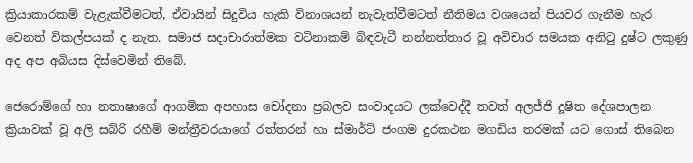ක්‍රියාකාරකම් වැළැක්වීමටත්, ඒවායින් සිදුවිය හැකි විනාශයන් නැවැත්වීමටත් නීතිමය වශයෙන් පියවර ගැනීම හැර වෙනත් විකල්පයක් ද නැත. සමාජ සදාචාරාත්මක වටිනාකම් බිඳවැටී නන්නත්තාර වූ අවිචාර සමයක අනිටු දුෂ්ට ලකුණු අද අප අබියස දිස්වෙමින් තිබේ.

ජෙරොම්ගේ හා නතාෂාගේ ආගමික අපහාස චෝදනා ප්‍රබලව සංවාදයට ලක්වෙද්දී තවත් අලජ්ජි දූෂිත දේශපාලන ක්‍රියාවක් වූ අලි සබ්රි රහීම් මන්ත්‍රීවරයාගේ රත්තරන් හා ස්මාර්ට් ජංගම දුරකථන මගඩිය තරමක් යට ගොස් තිබෙන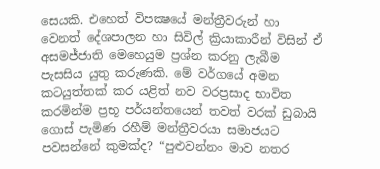සෙයකි. එහෙත් විපක්‍ෂයේ මන්ත්‍රීවරුන් හා වෙනත් දේශපාලන හා සිවිල් ක්‍රියාකාරීන් විසින් ඒ අසමජ්ජාති මෙහෙයුම ප්‍රශ්න කරනු ලැබීම පැසසිය යුතු කරුණකි. මේ වර්ගයේ අමන කටයුත්තක් කර යළිත් නව වරප්‍රසාද භාවිත කරමින්ම ප්‍රභූ පර්යන්තයෙන් තවත් වරක් ඩුබායි ගොස් පැමිණ රහීම් මන්ත්‍රීවරයා සමාජයට පවසන්නේ කුමක්ද? “පුළුවන්නං මාව නතර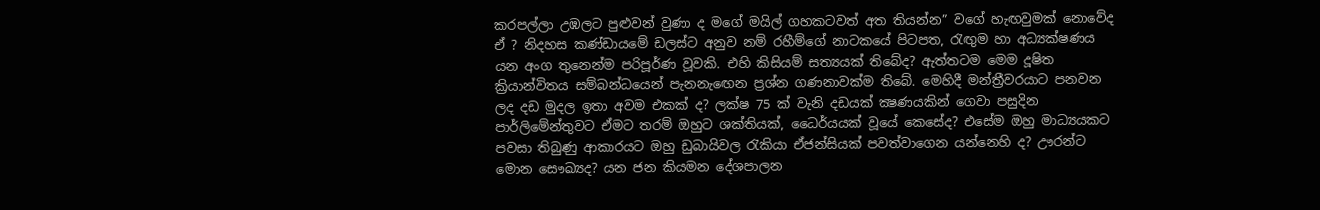කරපල්ලා උඹලට පුළුවන් වුණා ද මගේ මයිල් ගහකටවත් අත තියන්න” වගේ හැඟවුමක් නොවේද ඒ ? නිදහස කණ්ඩායමේ ඩලස්ට අනුව නම් රහීම්ගේ නාටකයේ පිටපත, රැඟුම හා අධ්‍යක්ෂණය යන අංග තුනෙන්ම පරිපූර්ණ වූවකි. එහි කිසියම් සත්‍යයක් තිබේද? ඇත්තටම මෙම දූෂිත ක්‍රියාන්විතය සම්බන්ධයෙන් පැනනැඟෙන ප්‍රශ්න ගණනාවක්ම තිබේ. මෙහිදී මන්ත්‍රීවරයාට පනවන ලද දඩ මුදල ඉතා අවම එකක් ද? ලක්ෂ 75 ක් වැනි දඩයක් ක්‍ෂණයකින් ගෙවා පසුදින පාර්ලිමේන්තුවට ඒමට තරම් ඔහුට ශක්තියක්, ධෛර්යයක් වූයේ කෙසේද? එසේම ඔහු මාධ්‍යයකට පවසා තිබුණු ආකාරයට ඔහු ඩුබායිවල රැකියා ඒජන්සියක් පවත්වාගෙන යන්නෙහි ද? ඌරන්ට මොන සෞඛ්‍යද? යන ජන කියමන දේශපාලන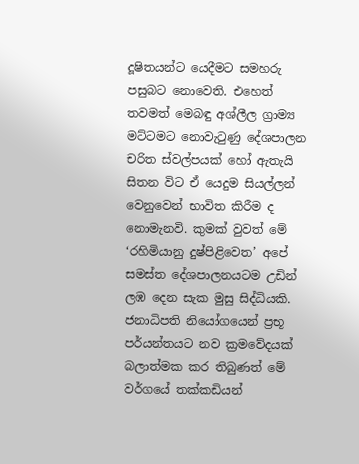දූෂිතයන්ට යෙදීමට සමහරු පසුබට නොවෙති. එහෙත් තවමත් මෙබඳු අශ්ලීල ග්‍රාම්‍ය මට්ටමට නොවැටුණු දේශපාලන චරිත ස්වල්පයක් හෝ ඇතැයි සිතන විට ඒ යෙදුම සියල්ලන් වෙනුවෙන් භාවිත කිරීම ද නොමැනවි. කුමක් වුවත් මේ ‘රහිමියානු දුෂ්පිළිවෙත’ අපේ සමස්ත දේශපාලනයටම උඩින් ලඹ දෙන සැක මුසු සිද්ධියකි. ජනාධිපති නියෝගයෙන් ප්‍රභූ පර්යන්තයට නව ක්‍රමවේදයක් බලාත්මක කර තිබුණත් මේ වර්ගයේ තක්කඩියන්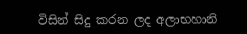විසින් සිදු කරන ලද අලාභහානි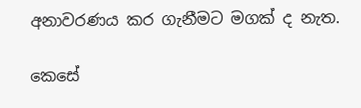අනාවරණය කර ගැනීමට මගක් ද නැත.

කෙසේ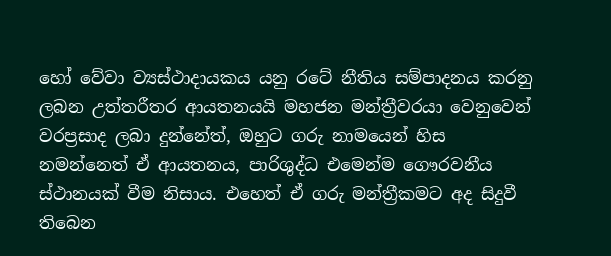හෝ වේවා ව්‍යස්ථාදායකය යනු රටේ නීතිය සම්පාදනය කරනු ලබන උත්තරීතර ආයතනයයි මහජන මන්ත්‍රීවරයා වෙනුවෙන් වරප්‍රසාද ලබා දුන්නේත්, ඔහුට ගරු නාමයෙන් හිස නමන්නෙත් ඒ ආයතනය, පාරිශුද්ධ එමෙන්ම ගෞරවනීය ස්ථානයක් වීම නිසාය. එහෙත් ඒ ගරු මන්ත්‍රීකමට අද සිදුවී තිබෙන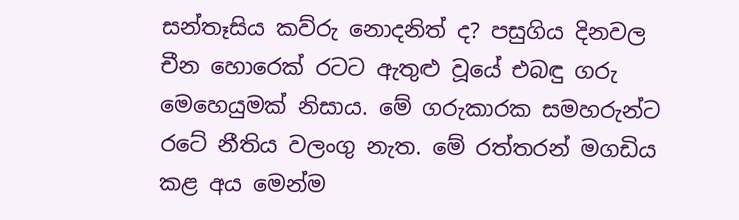සන්තෑසිය කව්රු නොදනිත් ද? පසුගිය දිනවල චීන හොරෙක් රටට ඇතුළු වූයේ එබඳු ගරු මෙහෙයුමක් නිසාය. මේ ගරුකාරක සමහරුන්ට රටේ නීතිය වලංගු නැත. මේ රත්තරන් මගඩිය කළ අය මෙන්ම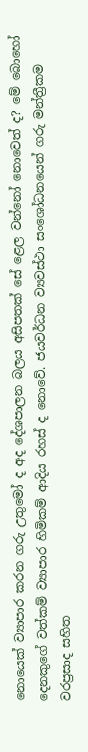නොයෙක් ව්‍යාපාර කරන ගරු උතුමෝ ද අද දේශපාලන බලය අසිපතක් සේ ළෙල වන්නෝ නොවෙත් ද? මේ බොහෝ දෙනකුගේ වත්කම් ව්‍යාපාර හිමිකම් ආදිය රහස් ද නොවේ. ජයවර්ධන ව්‍යවස්ථා සංශෝධනයෙන් ගරු මන්ත්‍රීකම වරප්‍රසාද සහිත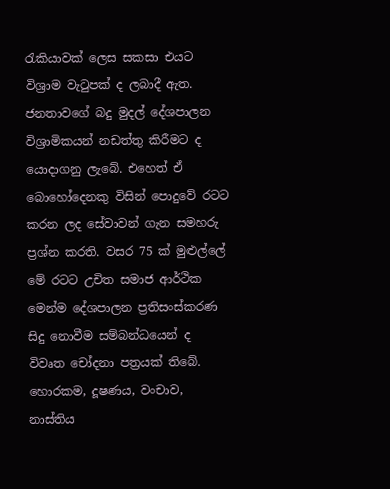රැකියාවක් ලෙස සකසා එයට විශ්‍රාම වැටුපක් ද ලබාදී ඇත. ජනතාවගේ බදු මුදල් දේශපාලන විශ්‍රාමිකයන් නඩත්තු කිරීමට ද යොදාගනු ලැබේ. එහෙත් ඒ බොහෝදෙනකු විසින් පොදුවේ රටට කරන ලද සේවාවන් ගැන සමහරු ප්‍රශ්න කරති. වසර 75 ක් මුළුල්ලේ මේ රටට උචිත සමාජ ආර්ථික මෙන්ම දේශපාලන ප්‍රතිසංස්කරණ සිදු නොවීම සම්බන්ධයෙන් ද විවෘත චෝදනා පත්‍රයක් තිබේ. හොරකම, දූෂණය, වංචාව, නාස්තිය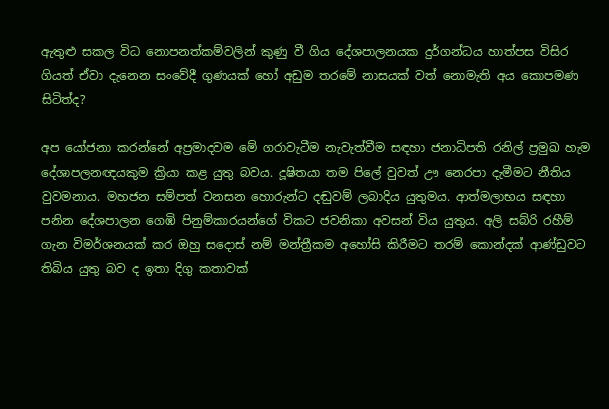ඇතුළු සකල විධ නොපනත්කම්වලින් කුණු වී ගිය දේශපාලනයක දුර්ගන්ධය හාත්පස විසිර ගියත් ඒවා දැනෙන සංවේදී ගුණයක් හෝ අඩුම තරමේ නාසයක් වත් නොමැති අය කොපමණ සිටිත්ද?

අප යෝජනා කරන්නේ අප්‍රමාදවම මේ ගරාවැටීම නැවැත්වීම සඳහා ජනාධිපති රනිල් ප්‍රමුඛ හැම දේශාපලනඥයකුම ක්‍රියා කළ යුතු බවය. දූෂිතයා තම පිලේ වුවත් ඌ නෙරපා දැමීමට නීතිය වුවමනාය. මහජන සම්පත් වනසන හොරුන්ට දඬුවම් ලබාදිය යුතුමය. ආත්මලාභය සඳහා පනින දේශපාලන ගෙඹි පිනුම්කාරයන්ගේ විකට ජවනිකා අවසන් විය යුතුය. අලි සබ්රි රහීම් ගැන විමර්ශනයක් කර ඔහු සදොස් නම් මන්ත්‍රීකම අහෝසි කිරීමට තරම් කොන්දක් ආණ්ඩුවට තිබිය යුතු බව ද ඉතා දිගු කතාවක්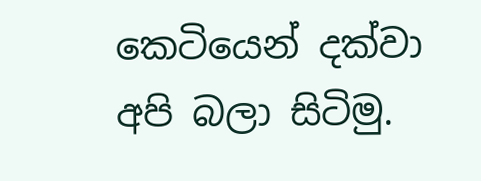කෙටියෙන් දක්වා අපි බලා සිටිමු.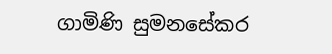ගාමිණි සුමනසේකර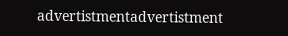advertistmentadvertistment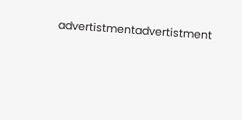advertistmentadvertistment